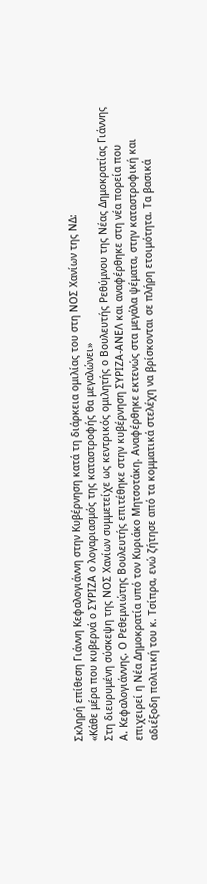Σκληρή επίθεση Γιάννη Κεφαλογιάννη στην Κυβέρνηση κατά τη διάρκεια ομιλίας του στη ΝΟΣ Χανίων της ΝΔ:
«Κάθε μέρα που κυβερνά ο ΣΥΡΙΖΑ ο λογαριασμός της καταστροφής θα μεγαλώνει»
Στη διευρυμένη σύσκεψη της ΝΟΣ Χανίων συμμετείχε ως κεντρικός ομιλητής ο Βουλευτής Ρεθύμνου της Νέας Δημοκρατίας Γιάννης Α. Κεφαλογιάννης. Ο Ρεθεμνιώτης Βουλευτής επιτέθηκε στην κυβέρνηση ΣΥΡΙΖΑ-ΑΝΕΛ και αναφέρθηκε στη νέα πορεία που επιχειρεί η Νέα Δημοκρατία υπό τον Κυριάκο Μητσοτάκη. Αναφέρθηκε εκτενώς στα μεγάλα ψέματα, στην καταστροφική και αδιέξοδη πολιτική του κ. Τσίπρα, ενώ ζήτησε από τα κομματικά στελέχη να βρίσκονται σε πλήρη ετοιμότητα. Τα βασικά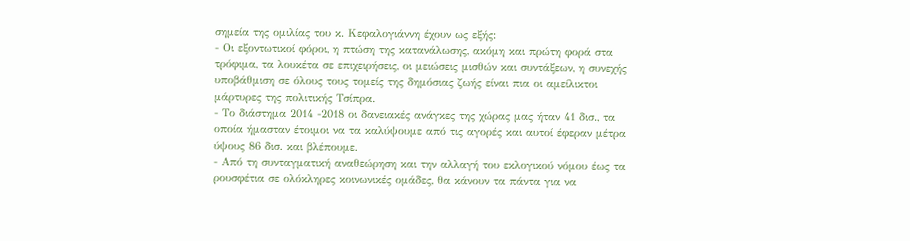σημεία της ομιλίας του κ. Κεφαλογιάννη έχουν ως εξής:
- Οι εξοντωτικοί φόροι, η πτώση της κατανάλωσης, ακόμη και πρώτη φορά στα τρόφιμα, τα λουκέτα σε επιχειρήσεις, οι μειώσεις μισθών και συντάξεων, η συνεχής υποβάθμιση σε όλους τους τομείς της δημόσιας ζωής είναι πια οι αμείλικτοι μάρτυρες της πολιτικής Τσίπρα.
- Το διάστημα 2014 -2018 οι δανειακές ανάγκες της χώρας μας ήταν 41 δισ., τα οποία ήμασταν έτοιμοι να τα καλύψουμε από τις αγορές και αυτοί έφεραν μέτρα ύψους 86 δισ. και βλέπουμε.
- Από τη συνταγματική αναθεώρηση και την αλλαγή του εκλογικού νόμου έως τα ρουσφέτια σε ολόκληρες κοινωνικές ομάδες, θα κάνουν τα πάντα για να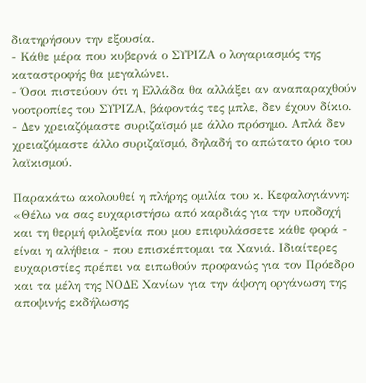διατηρήσουν την εξουσία.
- Κάθε μέρα που κυβερνά ο ΣΥΡΙΖΑ ο λογαριασμός της καταστροφής θα μεγαλώνει.
- Όσοι πιστεύουν ότι η Ελλάδα θα αλλάξει αν αναπαραχθούν νοοτροπίες του ΣΥΡΙΖΑ, βάφοντάς τες μπλε, δεν έχουν δίκιο.
- Δεν χρειαζόμαστε συριζαϊσμό με άλλο πρόσημο. Απλά δεν χρειαζόμαστε άλλο συριζαϊσμό, δηλαδή το απώτατο όριο του λαϊκισμού.

Παρακάτω ακολουθεί η πλήρης ομιλία του κ. Κεφαλογιάννη:
«Θέλω να σας ευχαριστήσω από καρδιάς για την υποδοχή και τη θερμή φιλοξενία που μου επιφυλάσσετε κάθε φορά - είναι η αλήθεια - που επισκέπτομαι τα Χανιά. Ιδιαίτερες ευχαριστίες πρέπει να ειπωθούν προφανώς για τον Πρόεδρο και τα μέλη της ΝΟΔΕ Χανίων για την άψογη οργάνωση της αποψινής εκδήλωσης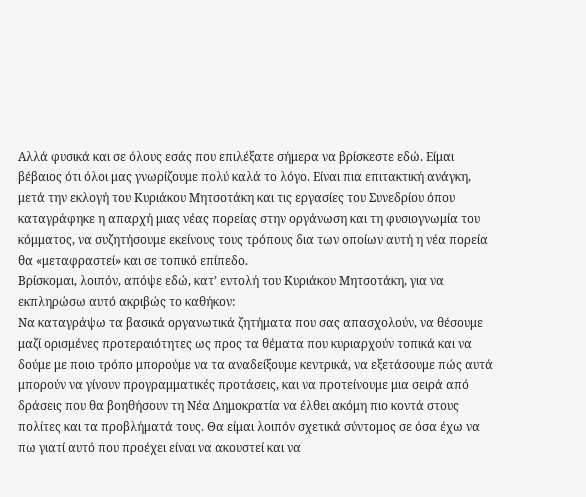Αλλά φυσικά και σε όλους εσάς που επιλέξατε σήμερα να βρίσκεστε εδώ. Είμαι βέβαιος ότι όλοι μας γνωρίζουμε πολύ καλά το λόγο. Είναι πια επιτακτική ανάγκη, μετά την εκλογή του Κυριάκου Μητσοτάκη και τις εργασίες του Συνεδρίου όπου καταγράφηκε η απαρχή μιας νέας πορείας στην οργάνωση και τη φυσιογνωμία του κόμματος, να συζητήσουμε εκείνους τους τρόπους δια των οποίων αυτή η νέα πορεία θα «μεταφραστεί» και σε τοπικό επίπεδο.
Βρίσκομαι, λοιπόν, απόψε εδώ, κατ’ εντολή του Κυριάκου Μητσοτάκη, για να εκπληρώσω αυτό ακριβώς το καθήκον:
Να καταγράψω τα βασικά οργανωτικά ζητήματα που σας απασχολούν, να θέσουμε μαζί ορισμένες προτεραιότητες ως προς τα θέματα που κυριαρχούν τοπικά και να δούμε με ποιο τρόπο μπορούμε να τα αναδείξουμε κεντρικά, να εξετάσουμε πώς αυτά μπορούν να γίνουν προγραμματικές προτάσεις, και να προτείνουμε μια σειρά από δράσεις που θα βοηθήσουν τη Νέα Δημοκρατία να έλθει ακόμη πιο κοντά στους πολίτες και τα προβλήματά τους. Θα είμαι λοιπόν σχετικά σύντομος σε όσα έχω να πω γιατί αυτό που προέχει είναι να ακουστεί και να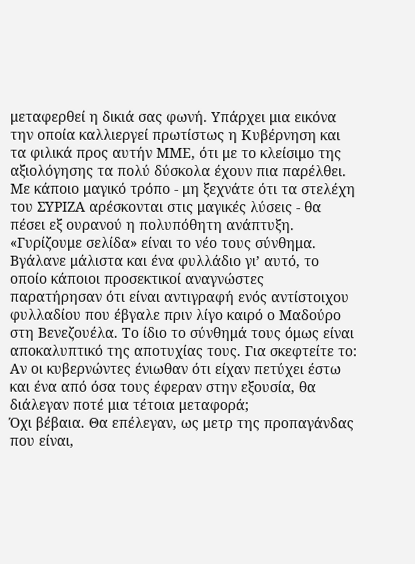μεταφερθεί η δικιά σας φωνή. Υπάρχει μια εικόνα την οποία καλλιεργεί πρωτίστως η Κυβέρνηση και τα φιλικά προς αυτήν ΜΜΕ, ότι με το κλείσιμο της αξιολόγησης τα πολύ δύσκολα έχουν πια παρέλθει. Με κάποιο μαγικό τρόπο - μη ξεχνάτε ότι τα στελέχη του ΣΥΡΙΖΑ αρέσκονται στις μαγικές λύσεις - θα πέσει εξ ουρανού η πολυπόθητη ανάπτυξη.
«Γυρίζουμε σελίδα» είναι το νέο τους σύνθημα. Βγάλανε μάλιστα και ένα φυλλάδιο γι’ αυτό, το οποίο κάποιοι προσεκτικοί αναγνώστες παρατήρησαν ότι είναι αντιγραφή ενός αντίστοιχου φυλλαδίου που έβγαλε πριν λίγο καιρό ο Μαδούρο στη Βενεζουέλα. Το ίδιο το σύνθημά τους όμως είναι αποκαλυπτικό της αποτυχίας τους. Για σκεφτείτε το: Αν οι κυβερνώντες ένιωθαν ότι είχαν πετύχει έστω και ένα από όσα τους έφεραν στην εξουσία, θα διάλεγαν ποτέ μια τέτοια μεταφορά;
Όχι βέβαια. Θα επέλεγαν, ως μετρ της προπαγάνδας που είναι,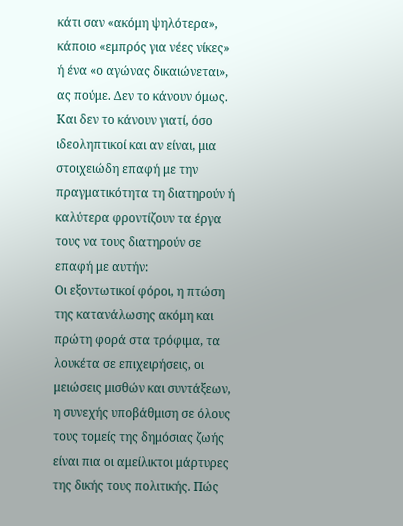κάτι σαν «ακόμη ψηλότερα», κάποιο «εμπρός για νέες νίκες» ή ένα «ο αγώνας δικαιώνεται», ας πούμε. Δεν το κάνουν όμως. Και δεν το κάνουν γιατί, όσο ιδεοληπτικοί και αν είναι, μια στοιχειώδη επαφή με την πραγματικότητα τη διατηρούν ή καλύτερα φροντίζουν τα έργα τους να τους διατηρούν σε επαφή με αυτήν:
Οι εξοντωτικοί φόροι, η πτώση της κατανάλωσης ακόμη και πρώτη φορά στα τρόφιμα, τα λουκέτα σε επιχειρήσεις, οι μειώσεις μισθών και συντάξεων, η συνεχής υποβάθμιση σε όλους τους τομείς της δημόσιας ζωής είναι πια οι αμείλικτοι μάρτυρες της δικής τους πολιτικής. Πώς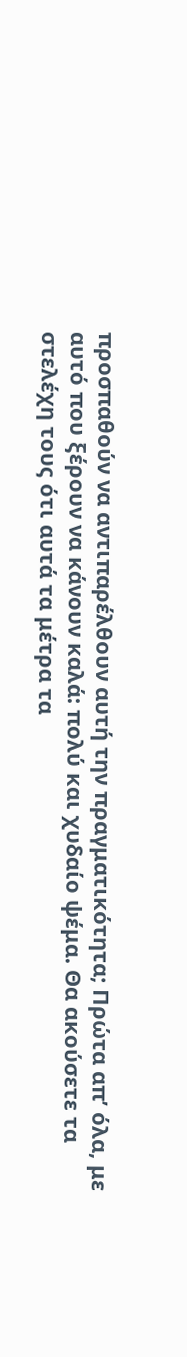προσπαθούν να αντιπαρέλθουν αυτή την πραγματικότητα; Πρώτα απ’ όλα, με αυτό που ξέρουν να κάνουν καλά: πολύ και χυδαίο ψέμα. Θα ακούσετε τα στελέχη τους ότι αυτά τα μέτρα τα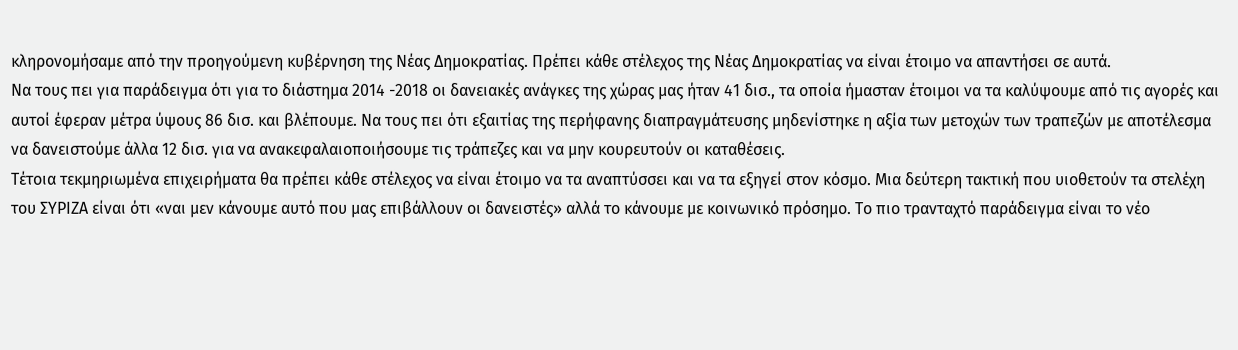κληρονομήσαμε από την προηγούμενη κυβέρνηση της Νέας Δημοκρατίας. Πρέπει κάθε στέλεχος της Νέας Δημοκρατίας να είναι έτοιμο να απαντήσει σε αυτά.
Να τους πει για παράδειγμα ότι για το διάστημα 2014 -2018 οι δανειακές ανάγκες της χώρας μας ήταν 41 δισ., τα οποία ήμασταν έτοιμοι να τα καλύψουμε από τις αγορές και αυτοί έφεραν μέτρα ύψους 86 δισ. και βλέπουμε. Να τους πει ότι εξαιτίας της περήφανης διαπραγμάτευσης μηδενίστηκε η αξία των μετοχών των τραπεζών με αποτέλεσμα να δανειστούμε άλλα 12 δισ. για να ανακεφαλαιοποιήσουμε τις τράπεζες και να μην κουρευτούν οι καταθέσεις.
Τέτοια τεκμηριωμένα επιχειρήματα θα πρέπει κάθε στέλεχος να είναι έτοιμο να τα αναπτύσσει και να τα εξηγεί στον κόσμο. Μια δεύτερη τακτική που υιοθετούν τα στελέχη του ΣΥΡΙΖΑ είναι ότι «ναι μεν κάνουμε αυτό που μας επιβάλλουν οι δανειστές» αλλά το κάνουμε με κοινωνικό πρόσημο. Το πιο τρανταχτό παράδειγμα είναι το νέο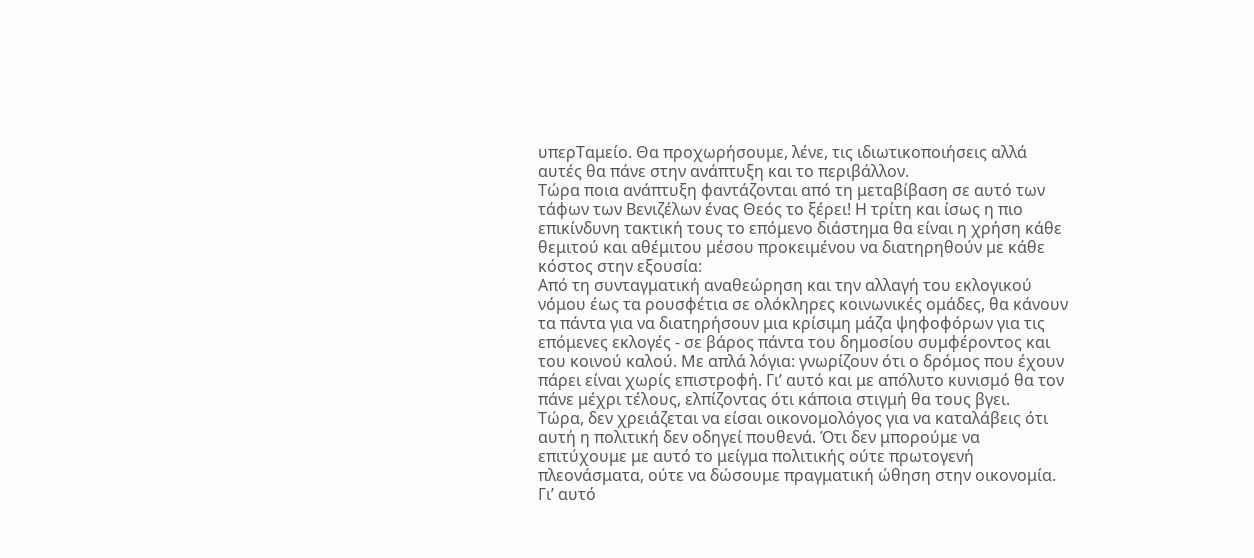υπερΤαμείο. Θα προχωρήσουμε, λένε, τις ιδιωτικοποιήσεις αλλά αυτές θα πάνε στην ανάπτυξη και το περιβάλλον.
Τώρα ποια ανάπτυξη φαντάζονται από τη μεταβίβαση σε αυτό των τάφων των Βενιζέλων ένας Θεός το ξέρει! Η τρίτη και ίσως η πιο επικίνδυνη τακτική τους το επόμενο διάστημα θα είναι η χρήση κάθε θεμιτού και αθέμιτου μέσου προκειμένου να διατηρηθούν με κάθε κόστος στην εξουσία:
Από τη συνταγματική αναθεώρηση και την αλλαγή του εκλογικού νόμου έως τα ρουσφέτια σε ολόκληρες κοινωνικές ομάδες, θα κάνουν τα πάντα για να διατηρήσουν μια κρίσιμη μάζα ψηφοφόρων για τις επόμενες εκλογές - σε βάρος πάντα του δημοσίου συμφέροντος και του κοινού καλού. Με απλά λόγια: γνωρίζουν ότι ο δρόμος που έχουν πάρει είναι χωρίς επιστροφή. Γι’ αυτό και με απόλυτο κυνισμό θα τον πάνε μέχρι τέλους, ελπίζοντας ότι κάποια στιγμή θα τους βγει.
Τώρα, δεν χρειάζεται να είσαι οικονομολόγος για να καταλάβεις ότι αυτή η πολιτική δεν οδηγεί πουθενά. Ότι δεν μπορούμε να επιτύχουμε με αυτό το μείγμα πολιτικής ούτε πρωτογενή πλεονάσματα, ούτε να δώσουμε πραγματική ώθηση στην οικονομία.
Γι’ αυτό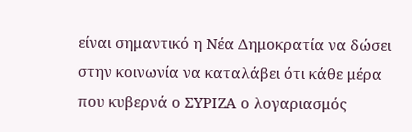είναι σημαντικό η Νέα Δημοκρατία να δώσει στην κοινωνία να καταλάβει ότι κάθε μέρα που κυβερνά ο ΣΥΡΙΖΑ ο λογαριασμός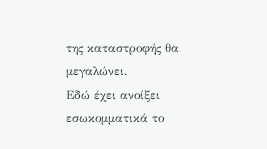της καταστροφής θα μεγαλώνει.
Εδώ έχει ανοίξει εσωκομματικά το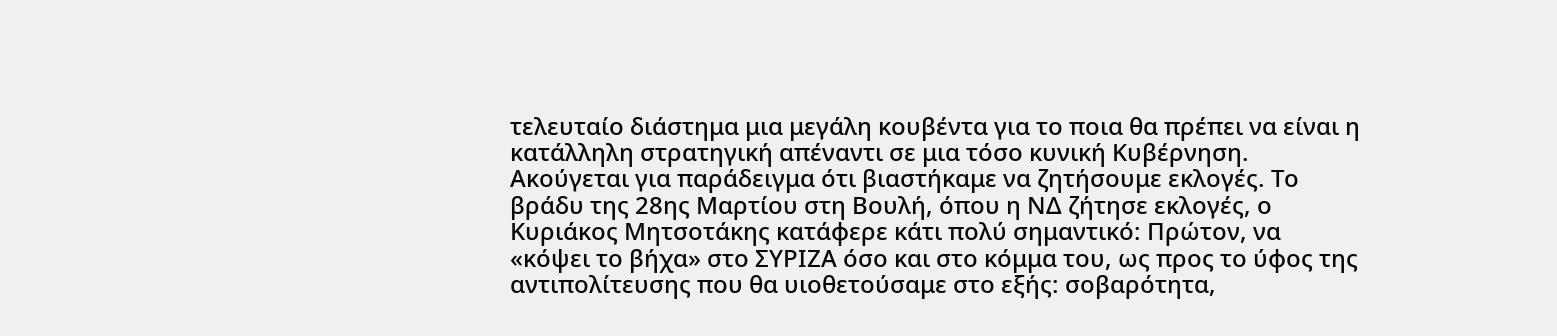τελευταίο διάστημα μια μεγάλη κουβέντα για το ποια θα πρέπει να είναι η κατάλληλη στρατηγική απέναντι σε μια τόσο κυνική Κυβέρνηση.
Ακούγεται για παράδειγμα ότι βιαστήκαμε να ζητήσουμε εκλογές. Το βράδυ της 28ης Μαρτίου στη Βουλή, όπου η ΝΔ ζήτησε εκλογές, ο Κυριάκος Μητσοτάκης κατάφερε κάτι πολύ σημαντικό: Πρώτον, να «κόψει το βήχα» στο ΣΥΡΙΖΑ όσο και στο κόμμα του, ως προς το ύφος της αντιπολίτευσης που θα υιοθετούσαμε στο εξής: σοβαρότητα,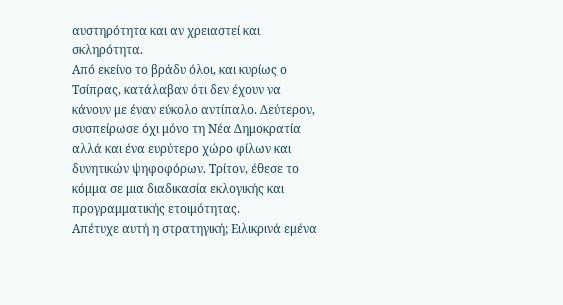αυστηρότητα και αν χρειαστεί και σκληρότητα.
Από εκείνο το βράδυ όλοι, και κυρίως ο Τσίπρας, κατάλαβαν ότι δεν έχουν να κάνουν με έναν εύκολο αντίπαλο. Δεύτερον, συσπείρωσε όχι μόνο τη Νέα Δημοκρατία αλλά και ένα ευρύτερο χώρο φίλων και δυνητικών ψηφοφόρων. Τρίτον, έθεσε το κόμμα σε μια διαδικασία εκλογικής και προγραμματικής ετοιμότητας.
Απέτυχε αυτή η στρατηγική; Ειλικρινά εμένα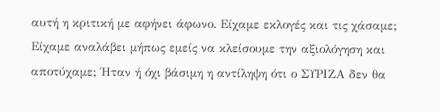αυτή η κριτική με αφήνει άφωνο. Είχαμε εκλογές και τις χάσαμε; Είχαμε αναλάβει μήπως εμείς να κλείσουμε την αξιολόγηση και αποτύχαμε; Ήταν ή όχι βάσιμη η αντίληψη ότι ο ΣΥΡΙΖΑ δεν θα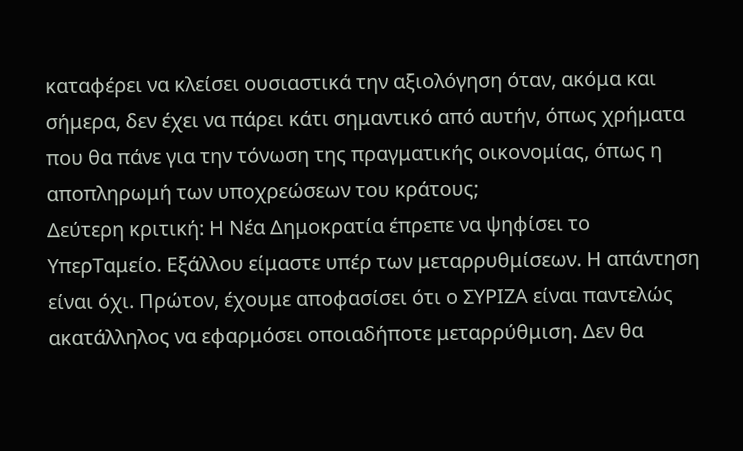καταφέρει να κλείσει ουσιαστικά την αξιολόγηση όταν, ακόμα και σήμερα, δεν έχει να πάρει κάτι σημαντικό από αυτήν, όπως χρήματα που θα πάνε για την τόνωση της πραγματικής οικονομίας, όπως η αποπληρωμή των υποχρεώσεων του κράτους;
Δεύτερη κριτική: Η Νέα Δημοκρατία έπρεπε να ψηφίσει το ΥπερΤαμείο. Εξάλλου είμαστε υπέρ των μεταρρυθμίσεων. Η απάντηση είναι όχι. Πρώτον, έχουμε αποφασίσει ότι ο ΣΥΡΙΖΑ είναι παντελώς ακατάλληλος να εφαρμόσει οποιαδήποτε μεταρρύθμιση. Δεν θα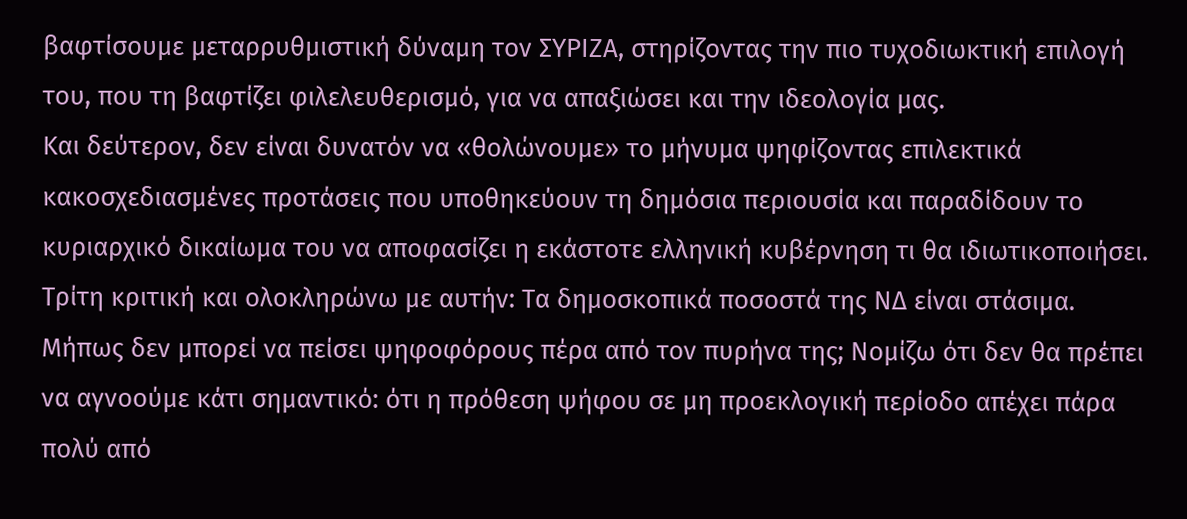βαφτίσουμε μεταρρυθμιστική δύναμη τον ΣΥΡΙΖΑ, στηρίζοντας την πιο τυχοδιωκτική επιλογή του, που τη βαφτίζει φιλελευθερισμό, για να απαξιώσει και την ιδεολογία μας.
Και δεύτερον, δεν είναι δυνατόν να «θολώνουμε» το μήνυμα ψηφίζοντας επιλεκτικά κακοσχεδιασμένες προτάσεις που υποθηκεύουν τη δημόσια περιουσία και παραδίδουν το κυριαρχικό δικαίωμα του να αποφασίζει η εκάστοτε ελληνική κυβέρνηση τι θα ιδιωτικοποιήσει. Τρίτη κριτική και ολοκληρώνω με αυτήν: Tα δημοσκοπικά ποσοστά της ΝΔ είναι στάσιμα. Μήπως δεν μπορεί να πείσει ψηφοφόρους πέρα από τον πυρήνα της; Νομίζω ότι δεν θα πρέπει να αγνοούμε κάτι σημαντικό: ότι η πρόθεση ψήφου σε μη προεκλογική περίοδο απέχει πάρα πολύ από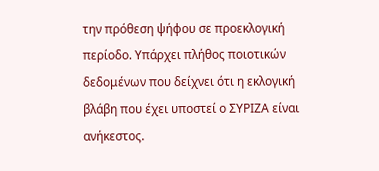την πρόθεση ψήφου σε προεκλογική περίοδο. Υπάρχει πλήθος ποιοτικών δεδομένων που δείχνει ότι η εκλογική βλάβη που έχει υποστεί ο ΣΥΡΙΖΑ είναι ανήκεστος.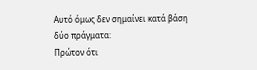Αυτό όμως δεν σημαίνει κατά βάση δύο πράγματα:
Πρώτον ότι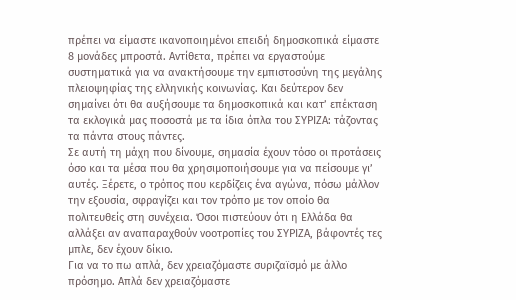πρέπει να είμαστε ικανοποιημένοι επειδή δημοσκοπικά είμαστε 8 μονάδες μπροστά. Αντίθετα, πρέπει να εργαστούμε συστηματικά για να ανακτήσουμε την εμπιστοσύνη της μεγάλης πλειοψηφίας της ελληνικής κοινωνίας. Και δεύτερον δεν σημαίνει ότι θα αυξήσουμε τα δημοσκοπικά και κατ’ επέκταση τα εκλογικά μας ποσοστά με τα ίδια όπλα του ΣΥΡΙΖΑ: τάζοντας τα πάντα στους πάντες.
Σε αυτή τη μάχη που δίνουμε, σημασία έχουν τόσο οι προτάσεις όσο και τα μέσα που θα χρησιμοποιήσουμε για να πείσουμε γι’ αυτές. Ξέρετε, ο τρόπος που κερδίζεις ένα αγώνα, πόσω μάλλον την εξουσία, σφραγίζει και τον τρόπο με τον οποίο θα πολιτευθείς στη συνέχεια. Όσοι πιστεύουν ότι η Ελλάδα θα αλλάξει αν αναπαραχθούν νοοτροπίες του ΣΥΡΙΖΑ, βάφοντές τες μπλε, δεν έχουν δίκιο.
Για να το πω απλά, δεν χρειαζόμαστε συριζαϊσμό με άλλο πρόσημο. Απλά δεν χρειαζόμαστε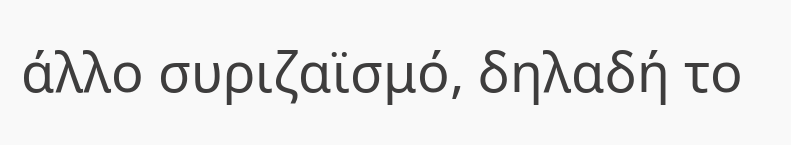άλλο συριζαϊσμό, δηλαδή το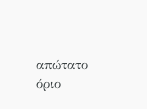απώτατο όριο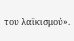του λαϊκισμού».